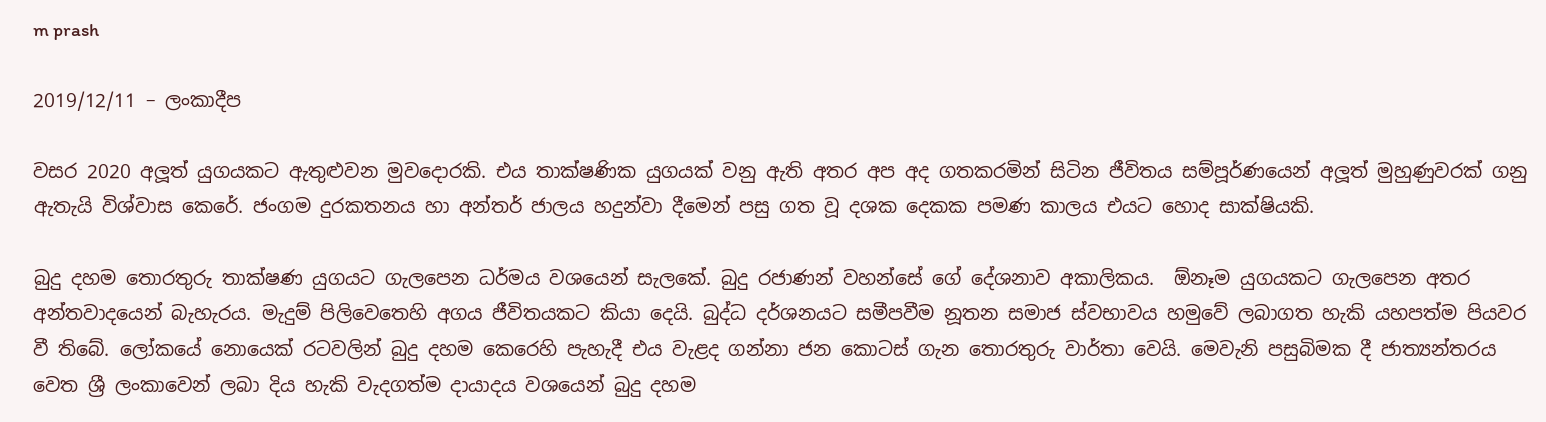m prash

2019/12/11 – ලංකාදීප

වසර 2020 අලූත් යුගයකට ඇතුළුවන මුවදොරකි. එය තාක්ෂණික යුගයක් වනු ඇති අතර අප අද ගතකරමින් සිටින ජීවිතය සම්පූර්ණයෙන් අලූත් මුහුණුවරක් ගනු ඇතැයි විශ්වාස කෙරේ. ජංගම දුරකතනය හා අන්තර් ජාලය හදුන්වා දීමෙන් පසු ගත වූ දශක දෙකක පමණ කාලය එයට හොද සාක්ෂියකි.

බුදු දහම තොරතුරු තාක්ෂණ යුගයට ගැලපෙන ධර්මය වශයෙන් සැලකේ. බුදු රජාණන් වහන්සේ ගේ දේශනාව අකාලිකය.  ඕනෑම යුගයකට ගැලපෙන අතර අන්තවාදයෙන් බැහැරය. මැදුම් පිලිවෙතෙහි අගය ජීවිතයකට කියා දෙයි. බුද්ධ දර්ශනයට සමීපවීම නූතන සමාජ ස්වභාවය හමුවේ ලබාගත හැකි යහපත්ම පියවර වී තිබේ. ලෝකයේ නොයෙක් රටවලින් බුදු දහම කෙරෙහි පැහැදී එය වැළද ගන්නා ජන කොටස් ගැන තොරතුරු වාර්තා වෙයි. මෙවැනි පසුබිමක දී ජාත්‍යන්තරය වෙත ශ්‍රී ලංකාවෙන් ලබා දිය හැකි වැදගත්ම දායාදය වශයෙන් බුදු දහම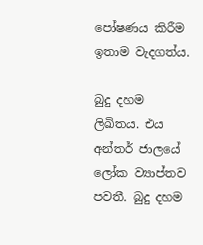පෝෂණය කිරීම ඉතාම වැදගත්ය.

බුදු දහම ලිඛිතය. එය අන්තර් ජාලයේ ලෝක ව්‍යාප්තව පවතී. බුදු දහම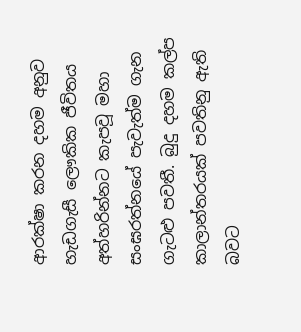ආරක්ෂා කරන දහම අනුව හැඩගැසී ලෞකික ජීවිතය අත්හරින්නට කැපවූ මහා සංඝරත්නයේ පැවැත්ම ගැන ගැටළු පවතී. බුදු දහම කල්ප කාලාන්තරයක් පවතිනු ඇති බවට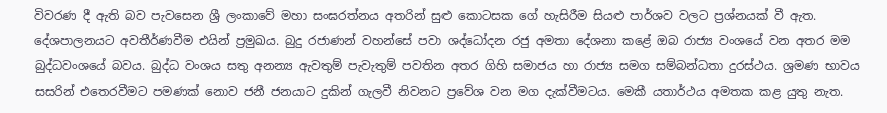විවරණ දී ඇති බව පැවසෙන ශ්‍රී ලංකාවේ මහා සංඝරත්නය අතරින් සුළු කොටසක ගේ හැසිරීම සියළු පාර්ශව වලට ප්‍රශ්නයක් වී ඇත. දේශපාලනයට අවතීර්ණවීම එයින් ප්‍රමුඛය. බුදු රජාණන් වහන්සේ පවා ශද්ධෝදන රජු අමතා දේශනා කළේ ඔබ රාජ්‍ය වංශයේ වන අතර මම බුද්ධවංශයේ බවය. බුද්ධ වංශය සතු අනන්‍ය ඇවතුම් පැවැතුම් පවතින අතර ගිහි සමාජය හා රාජ්‍ය සමග සම්බන්ධතා දුරස්ථය. ශ්‍රමණ භාවය සසරින් එතෙරවීමට පමණක් නොව ජනී ජනයාට දුකින් ගැලවී නිවනට ප්‍රවේශ වන මග දැක්වීමටය. මෙකී යතාර්ථය අමතක කළ යුතු නැත.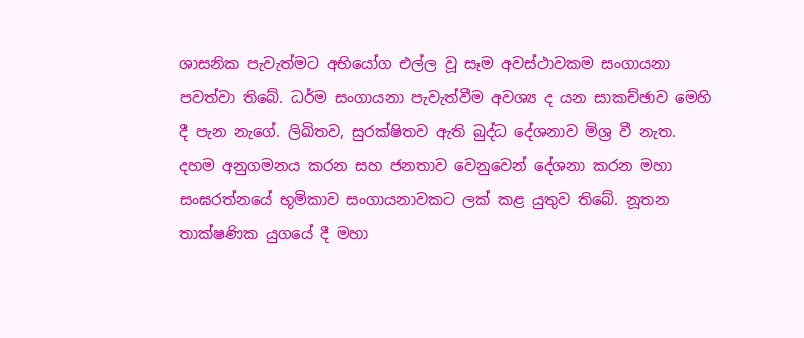ශාසනික පැවැත්මට අභියෝග එල්ල වූ සෑම අවස්ථාවකම සංගායනා පවත්වා තිබේ. ධර්ම සංගායනා පැවැත්වීම අවශ්‍ය ද යන සාකච්ඡාව මෙහි දී පැන නැගේ. ලිඛිතව, සුරක්ෂිතව ඇති බුද්ධ දේශනාව මිශ්‍ර වී නැත. දහම අනුගමනය කරන සහ ජනතාව වෙනුවෙන් දේශනා කරන මහා සංඝරත්නයේ භූමිකාව සංගායනාවකට ලක් කළ යුතුව තිබේ. නූතන තාක්ෂණික යුගයේ දී මහා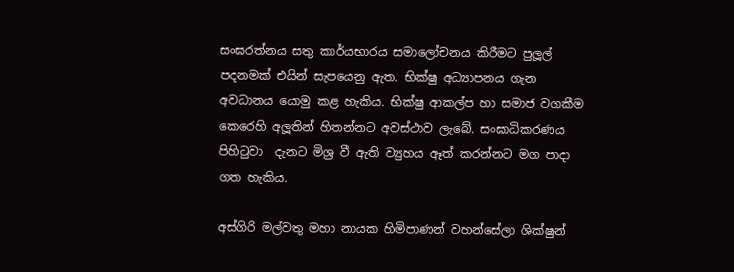සංඝරත්නය සතු කාර්යභාරය සමාලෝචනය කිරීමට පුලූල් පදනමක් එයින් සැපයෙනු ඇත. භික්ෂු අධ්‍යාපනය ගැන අවධානය යොමු කළ හැකිය. භික්ෂු ආකල්ප හා සමාජ වගකීම කෙරෙහි අලූතින් හිතන්නට අවස්ථාව ලැබේ. සංඝාධිකරණය පිහිටුවා  දැනට මිශ්‍ර වී ඇති ව්‍යුහය ඈත් කරන්නට මග පාදා ගත හැකිය.

අස්ගිරි මල්වතු මහා නායක හිමිපාණන් වහන්සේලා ශික්ෂුන්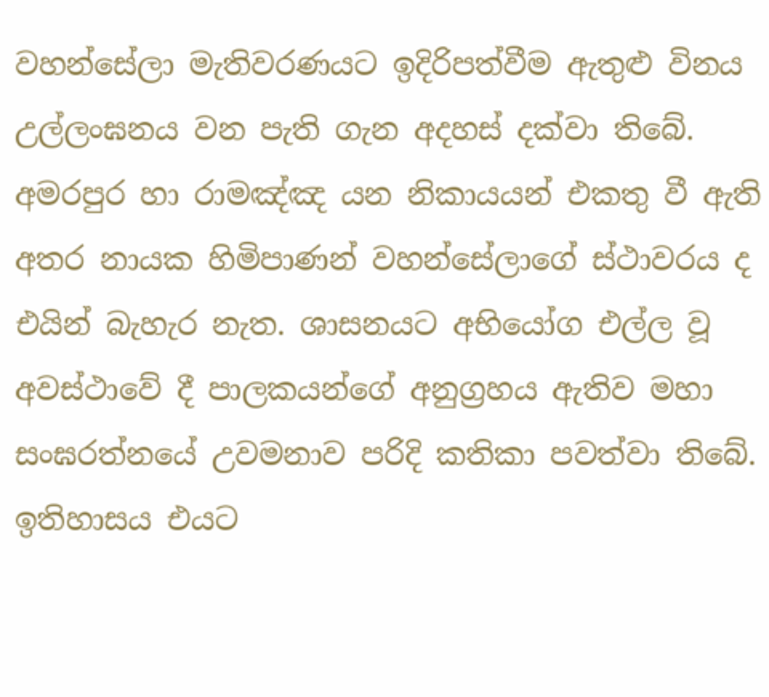වහන්සේලා මැතිවරණයට ඉදිරිපත්වීම ඇතුළු විනය උල්ලංඝනය වන පැති ගැන අදහස් දක්වා තිබේ. අමරපුර හා රාමඤ්ඤ යන නිකායයන් එකතු වී ඇති අතර නායක හිමිපාණන් වහන්සේලාගේ ස්ථාවරය ද එයින් බැහැර නැත. ශාසනයට අභියෝග එල්ල වූ අවස්ථාවේ දී පාලකයන්ගේ අනුග්‍රහය ඇතිව මහා සංඝරත්නයේ උවමනාව පරිදි කතිකා පවත්වා තිබේ. ඉතිහාසය එයට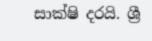සාක්ෂි දරයි. ශ්‍රී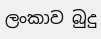ලංකාව බුදු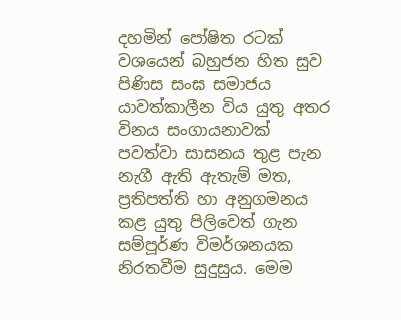දහමින් පෝෂිත රටක් වශයෙන් බහුජන හිත සුව පිණිස සංඝ සමාජය යාවත්කාලීන විය යුතු අතර විනය සංගායනාවක් පවත්වා සාසනය තුළ පැන නැගී ඇති ඇතැම් මත, ප්‍රතිපත්ති හා අනුගමනය කළ යුතු පිලිවෙත් ගැන සම්පූර්ණ විමර්ශනයක නිරතවීම සුදුසුය. මෙම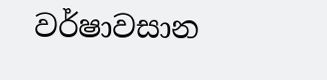වර්ෂාවසාන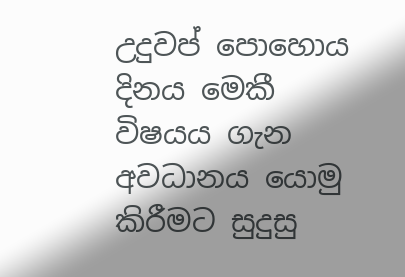උදුවප් පොහොය දිනය මෙකී විෂයය ගැන අවධානය යොමු කිරීමට සුදුසු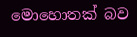මොහොතක් බව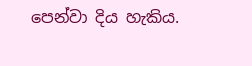පෙන්වා දිය හැකිය.